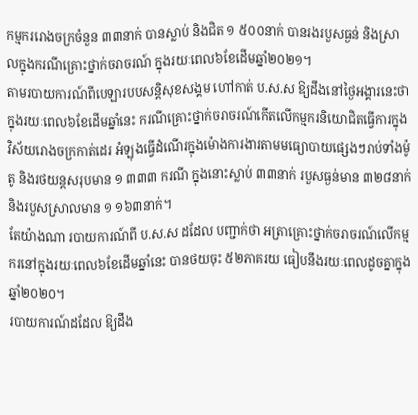កម្មកររោងចក្រចំនួន ៣៣នាក់ បានស្លាប់ និងជិត ១ ៥០០នាក់ បានរងរបួសធ្ងន់ និងស្រាលក្នុងករណីគ្រោះថ្នាក់ចរាចរណ៍ ក្នុងរយៈពេល៦ខែដើមឆ្នាំ២០២១។
តាមរបាយការណ៍ពីបេឡារបបសន្តិសុខសង្គម ហៅកាត់ ប.ស.ស ឱ្យដឹងនៅថ្ងៃអង្គារនេះថា ក្នុងរយៈពេល៦ខែដើមឆ្នាំនេះ ករណីគ្រោះថ្នាក់ចរាចរណ៍កើតលើកម្មករនិយោជិតធ្វើការក្នុងវិស័យរោងចក្រកាត់ដេរ អំឡុងធ្វើដំណើរក្នុងម៉ោងការងារតាមមធ្យោបាយផ្សេងៗរាប់ទាំងម៉ូតូ និងរថយន្តសរុបមាន ១ ៣៣៣ ករណី ក្នុងនោះស្លាប់ ៣៣នាក់ របួសធ្ងន់មាន ៣២៨នាក់ និងរបួសស្រាលមាន ១ ១៦៣នាក់។
តែយ៉ាងណា របាយការណ៍ពី ប.ស.ស ដដែល បញ្ជាក់ថា អត្រាគ្រោះថ្នាក់ចរាចរណ៍លើកម្មករនៅក្នុងរយៈពេល៦ខែដើមឆ្នាំនេះ បានថយចុះ ៥២ភាគរយ ធៀបនឹងរយៈពេលដូចគ្នាក្នុងឆ្នាំ២០២០។
របាយការណ៍ដដែល ឱ្យដឹង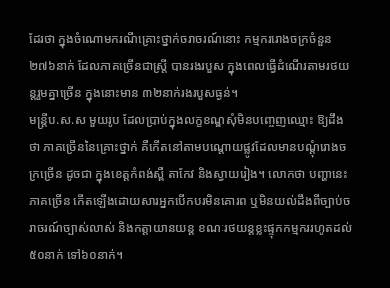ដែរថា ក្នុងចំណោមករណីគ្រោះថ្នាក់ចរាចរណ៍នោះ កម្មកររោងចក្រចំនួន ២៧៦នាក់ ដែលភាគច្រើនជាស្រ្តី បានរងរបួស ក្នុងពេលធ្វើដំណើរតាមរថយន្តរួមគ្នាច្រើន ក្នុងនោះមាន ៣២នាក់រងរបួសធ្ងន់។
មន្រ្តីប.ស.ស មួយរូប ដែលប្រាប់ក្នុងលក្ខខណ្ឌសុំមិនបញ្ចេញឈ្មោះ ឱ្យដឹងថា ភាគច្រើននៃគ្រោះថ្នាក់ គឺកើតនៅតាមបណ្តោយផ្លូវដែលមានបណ្តុំរោងចក្រច្រើន ដូចជា ក្នុងខេត្តកំពង់ស្ពឺ តាកែវ និងស្វាយរៀង។ លោកថា បញ្ហានេះភាគច្រើន កើតឡើងដោយសារអ្នកបើកបរមិនគោរព ឬមិនយល់ដឹងពីច្បាប់ចរាចរណ៍ច្បាស់លាស់ និងកត្តាយានយន្ត ខណៈរថយន្តខ្លះផ្ទុកកម្មកររហូតដល់ ៥០នាក់ ទៅ៦០នាក់។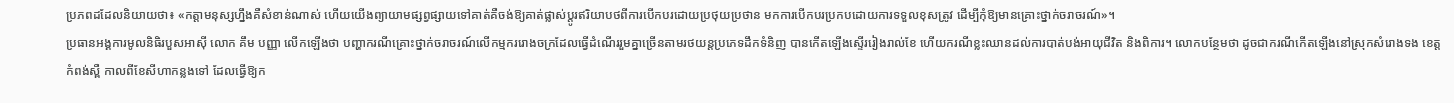ប្រភពដដែលនិយាយថា៖ «កត្តាមនុស្សហ្នឹងគឺសំខាន់ណាស់ ហើយយើងព្យាយាមផ្សព្វផ្សាយទៅគាត់គឺចង់ឱ្យគាត់ផ្លាស់ប្តូរឥរិយាបថពីការបើកបរដោយប្រថុយប្រថាន មកការបើកបរប្រកបដោយការទទួលខុសត្រូវ ដើម្បីកុំឱ្យមានគ្រោះថ្នាក់ចរាចរណ៍»។
ប្រធានអង្គការមូលនិធិរបួសអាស៊ី លោក គឹម បញ្ញា លើកឡើងថា បញ្ហាករណីគ្រោះថ្នាក់ចរាចរណ៍លើកម្មកររោងចក្រដែលធ្វើដំណើររួមគ្នាច្រើនតាមរថយន្តប្រភេទដឹកទំនិញ បានកើតឡើងស្ទើររៀងរាល់ខែ ហើយករណីខ្លះឈានដល់ការបាត់បង់អាយុជីវិត និងពិការ។ លោកបន្ថែមថា ដូចជាករណីកើតឡើងនៅស្រុកសំរោងទង ខេត្តកំពង់ស្ពឺ កាលពីខែសីហាកន្លងទៅ ដែលធ្វើឱ្យក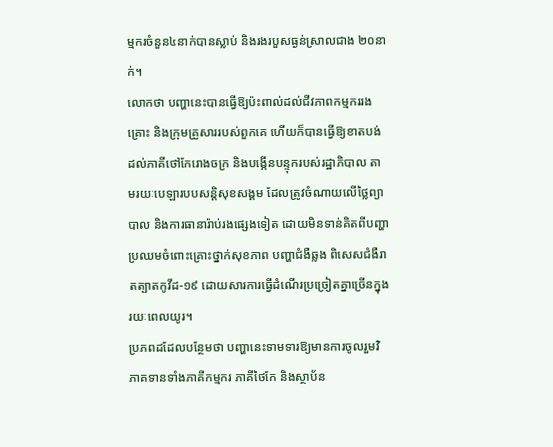ម្មករចំនួន៤នាក់បានស្លាប់ និងរងរបួសធ្ងន់ស្រាលជាង ២០នាក់។
លោកថា បញ្ហានេះបានធ្វើឱ្យប៉ះពាល់ដល់ជីវភាពកម្មកររងគ្រោះ និងក្រុមគ្រួសាររបស់ពួកគេ ហើយក៏បានធ្វើឱ្យខាតបង់ដល់ភាគីថៅកែរោងចក្រ និងបង្កើនបន្ទុករបស់រដ្ឋាភិបាល តាមរយៈបេឡារបបសន្តិសុខសង្គម ដែលត្រូវចំណាយលើថ្លៃព្យាបាល និងការធានារ៉ាប់រងផ្សេងទៀត ដោយមិនទាន់គិតពីបញ្ហាប្រឈមចំពោះគ្រោះថ្នាក់សុខភាព បញ្ហាជំងឺឆ្លង ពិសេសជំងឺរាតត្បាតកូវីដ-១៩ ដោយសារការធ្វើដំណើរប្រច្រៀតគ្នាច្រើនក្នុងរយៈពេលយូរ។
ប្រភពដដែលបន្ថែមថា បញ្ហានេះទាមទារឱ្យមានការចូលរួមវិភាគទានទាំងភាគីកម្មករ ភាគីថៃកែ និងស្ថាប័ន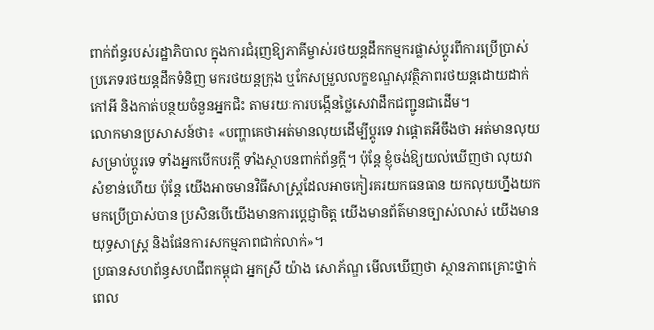ពាក់ព័ន្ធរបស់រដ្ឋាភិបាល ក្នុងការជំរុញឱ្យភាគីម្ចាស់រថយន្តដឹកកម្មករផ្លាស់ប្តូរពីការប្រើប្រាស់ប្រភេទរថយន្តដឹកទំនិញ មករថយន្តក្រុង ឬកែសម្រួលលក្ខខណ្ឌសុវត្ថិភាពរថយន្តដោយដាក់កៅអី និងកាត់បន្ថយចំនួនអ្នកជិះ តាមរយៈការបង្កើនថ្លៃសេវាដឹកជញ្ជូនជាដើម។
លោកមានប្រសាសន៍ថា៖ «បញ្ហាគេថាអត់មានលុយដើម្បីប្តូរទេ វាផ្តោតអីចឹងថា អត់មានលុយសម្រាប់ប្តូរទេ ទាំងអ្នកបើកបរក្តី ទាំងស្ថាបនពាក់ព័ន្ធក្តី។ ប៉ុន្តែ ខ្ញុំចង់ឱ្យយល់ឃើញថា លុយវាសំខាន់ហើយ ប៉ុន្តែ យើងអាចមានវិធីសាស្រ្តដែលអាចកៀរគរយកធនធាន យកលុយហ្នឹងយកមកប្រើប្រាស់បាន ប្រសិនបើយើងមានការប្តេជ្ញាចិត្ត យើងមានព័ត៌មានច្បាស់លាស់ យើងមានយុទ្ធសាស្រ្ត និងផែនការសកម្មភាពជាក់លាក់»។
ប្រធានសហព័ន្ធសហជីពកម្ពុជា អ្នកស្រី យ៉ាង សោភ័ណ្ឌ មើលឃើញថា ស្ថានភាពគ្រោះថ្នាក់ពេល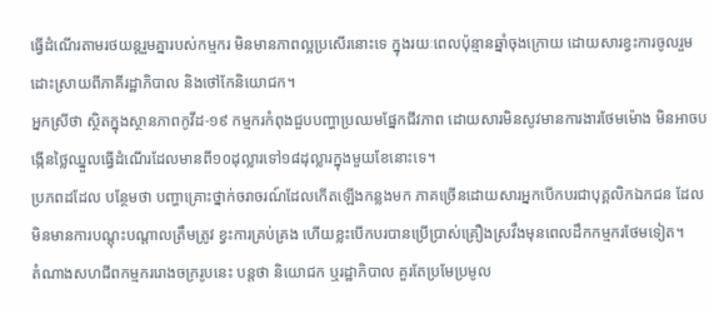ធ្វើដំណើរតាមរថយន្តរួមគ្នារបស់កម្មករ មិនមានភាពល្អប្រសើរនោះទេ ក្នុងរយៈពេលប៉ុន្មានឆ្នាំចុងក្រោយ ដោយសារខ្វះការចូលរួមដោះស្រាយពីភាគីរដ្ឋាភិបាល និងថៅកែនិយោជក។
អ្នកស្រីថា ស្ថិតក្នុងស្ថានភាពកូវីដ-១៩ កម្មករកំពុងជួបបញ្ហាប្រឈមផ្នែកជីវភាព ដោយសារមិនសូវមានការងារថែមម៉ោង មិនអាចបង្កើនថ្លៃឈ្នួលធ្វើដំណើរដែលមានពី១០ដុល្លារទៅ១៨ដុល្លារក្នុងមួយខែនោះទេ។
ប្រភពដដែល បន្ថែមថា បញ្ហាគ្រោះថ្នាក់ចរាចរណ៍ដែលកើតឡើងកន្លងមក ភាគច្រើនដោយសារអ្នកបើកបរជាបុគ្គលិកឯកជន ដែលមិនមានការបណ្តុះបណ្តាលត្រឹមត្រូវ ខ្វះការគ្រប់គ្រង ហើយខ្លះបើកបរបានប្រើប្រាស់គ្រឿងស្រវឹងមុនពេលដឹកកម្មករថែមទៀត។
តំណាងសហជីពកម្មកររោងចក្ររូបនេះ បន្តថា និយោជក ឬរដ្ឋាភិបាល គួរតែប្រមែប្រមូល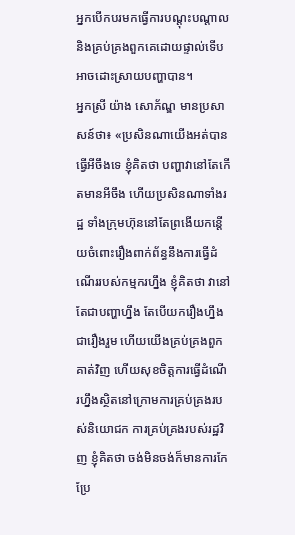អ្នកបើកបរមកធ្វើការបណ្តុះបណ្តាល និងគ្រប់គ្រងពួកគេដោយផ្ទាល់ទើបអាចដោះស្រាយបញ្ហាបាន។
អ្នកស្រី យ៉ាង សោភ័ណ្ឌ មានប្រសាសន៍ថា៖ «ប្រសិនណាយើងអត់បានធ្វើអីចឹងទេ ខ្ញុំគិតថា បញ្ហាវានៅតែកើតមានអីចឹង ហើយប្រសិនណាទាំងរដ្ឋ ទាំងក្រុមហ៊ុននៅតែព្រងើយកន្តើយចំពោះរឿងពាក់ព័ន្ធនឹងការធ្វើដំណើររបស់កម្មករហ្នឹង ខ្ញុំគិតថា វានៅតែជាបញ្ហាហ្នឹង តែបើយករឿងហ្នឹងជារឿងរួម ហើយយើងគ្រប់គ្រងពួកគាត់វិញ ហើយសុខចិត្តការធ្វើដំណើរហ្នឹងស្ថិតនៅក្រោមការគ្រប់គ្រងរបស់និយោជក ការគ្រប់គ្រងរបស់រដ្ឋវិញ ខ្ញុំគិតថា ចង់មិនចង់ក៏មានការកែប្រែ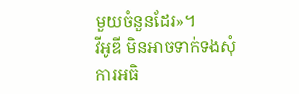មួយចំនួនដែរ»។
វីអូឌី មិនអាចទាក់ទងសុំការអធិ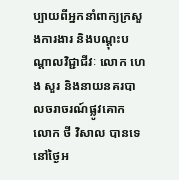ប្បាយពីអ្នកនាំពាក្យក្រសួងការងារ និងបណ្តុះបណ្តាលវិជ្ជាជីវៈ លោក ហេង សួរ និងនាយនគរបាលចរាចរណ៍ផ្លូវគោក លោក ថី វិសាល បានទេនៅថ្ងៃអ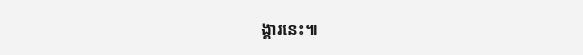ង្គារនេះ៕